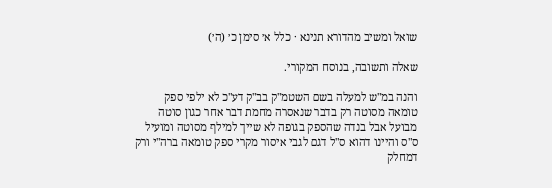שואל ומשיב מהדורא תנינא · כלל א׳ סימן כ׳ (ה׳)

שאלה ותשובה, בנוסח המקורי.

והנה במ"ש למעלה בשם השטמ"ק בב"ק דע"כ לא ילפי ספק טומאה מסוטה רק בדבר שנאסרה מחמת דבר אחר כגון סוטה מבועל אבל בנדה שהספק בגופה לא שייך למילף מסוטה ומועיל ס"ס והיינו דהוא ס"ל דגם לגבי איסור מקרי ספק טומאה ברה"י ורק דמחלק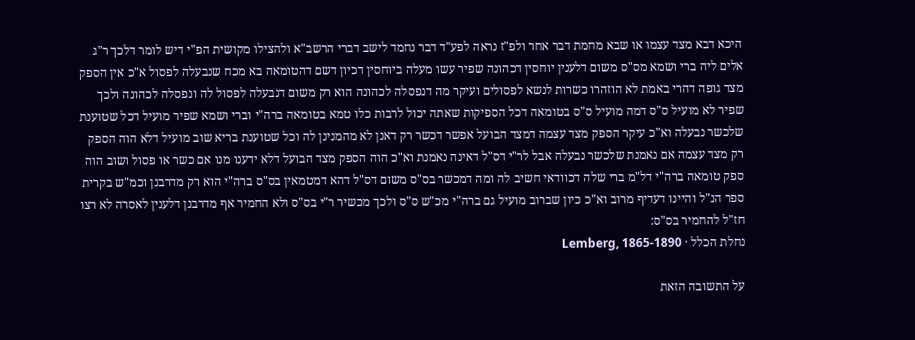היכא דבא מצד עצמו או שבא מחמת דבר אחר ולפ"ז נראה לפע"ד דבר נחמד לישב דברי הרשב"א ולהצילו מקושית הפ"י דיש לומר דלכך ר"ג אלים ליה ברי ושמא מס"ס משום דלענין יוחסין דכהונה שפיר עשו מעלה ביוחסין דכיון דשם דהטומאה בא מכח שנבעלה לפסול א"כ אין הספק מצד גופה דהרי באמת לא הוזהרו כשרות לנשא לפסולים ועיקר מה דנפסלה לכהונה הוא רק משום דנבעלה לפסול לה ונפסלה לכהונה ולכך שפיר לא מועיל ס"ס דמה מועיל ס"ס בטומאה דכל הספיקות שאתה יכול לרבות כלו טמא בטומאה ברה"י וברי ושמא שפיר מועיל דכל שטוענת שלכשר נבעלה וא"כ עיקר הספק מצד עצמה דמצד הבועל אפשר דכשר רק דאנן לא מהמנינן לה וכל שטוענת בריא שוב מועיל דלא הוה הספק רק מצד עצמה אם נאמנת שלכשר נבעלה אבל לר"י דס"ל דאינה נאמנת וא"כ הוה הספק מצד הבועל דלא ידענו מנו אם כשר או פסול ושוב הוה ספק טומאה ברה"י דל"מ ברי שלה דכוודאי חשיב לה ומה דמכשר בס"ס משום דס"ל דהא דמטמאין בס"ס ברה"י הוא רק מדרבנן וכמ"ש בקרית ספר הנ"ל והיינו דעדיף מרוב וא"כ כיון שברוב מועיל גם ברה"י מכ"ש ס"ס ולכך מכשיר ר"י בס"ס ולא החמיר אף מדרבנן דלענין לאסרה לא רצו חז"ל להחמיר בס"ס:
נחלת הכלל · Lemberg, 1865-1890

על התשובה הזאת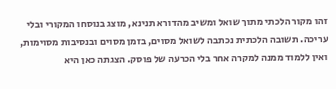זהו מקור הלכתי מתוך שואל ומשיב מהדורא תנינא, מוצג בנוסחו המקורי ובלי עריכה. תשובה הלכתית נכתבה לשואל מסוים, בזמן מסוים ובנסיבות מסוימות, ואין ללמוד ממנה למקרה אחר בלי הכרעה של פוסק. הצגתה כאן היא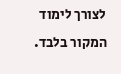לצורך לימוד המקור בלבד.